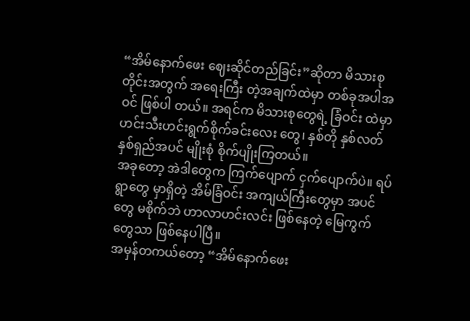“အိမ်နောက်ဖေး ဈေးဆိုင်တည်ခြင်း”ဆိုတာ မိသားစုတိုင်းအတွက် အရေးကြီး တဲ့အချက်ထဲမှာ တစ်ခုအပါအဝင် ဖြစ်ပါ တယ်။ အရင်က မိသားစုတွေရဲ့ ခြံဝင်း ထဲမှာ ဟင်းသီးဟင်းရွက်စိုက်ခင်းလေး တွေ၊ နှစ်တို နှစ်လတ် နှစ်ရှည်အပင် မျိုးစုံ စိုက်ပျိုးကြတယ်။
အခုတော့ အဲဒါတွေက ကြက်ပျောက် ငှက်ပျောက်ပဲ။ ရပ်ရွာတွေ မှာရှိတဲ့ အိမ်ခြံဝင်း အကျယ်ကြီးတွေမှာ အပင်တွေ မစိုက်ဘဲ ဟာလာဟင်းလင်း ဖြစ်နေတဲ့ မြေကွက်တွေသာ ဖြစ်နေပါပြီ။
အမှန်တကယ်တော့ “အိမ်နောက်ဖေး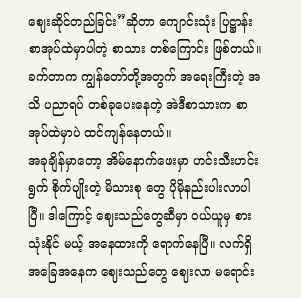ဈေးဆိုင်တည်ခြင်း”ဆိုတာ ကျောင်းသုံး ပြဋ္ဌာန်း စာအုပ်ထဲမှာပါတဲ့ စာသား တစ်ကြောင်း ဖြစ်တယ်။ ခက်တာက ကျွန်တော်တို့အတွက် အရေးကြီးတဲ့ အသိ ပညာရပ် တစ်ခုပေးနေတဲ့ အဲဒီစာသားက စာအုပ်ထဲမှာပဲ ထင်ကျန်နေတယ်။
အခုချိန်မှာတော့ အိမ်နောက်ဖေးမှာ ဟင်းသီးဟင်းရွက် စိုက်ပျိုးတဲ့ မိသားစု တွေ ပိုမိုနည်းပါးလာပါပြီ။ ဒါကြောင့် ဈေးသည်တွေဆီမှာ ဝယ်ယူမှ စားသုံးနိုင် မယ့် အနေထားကို ရောက်နေပြီ။ လက်ရှိ အခြေအနေက ဈေးသည်တွေ ဈေးလာ မရောင်း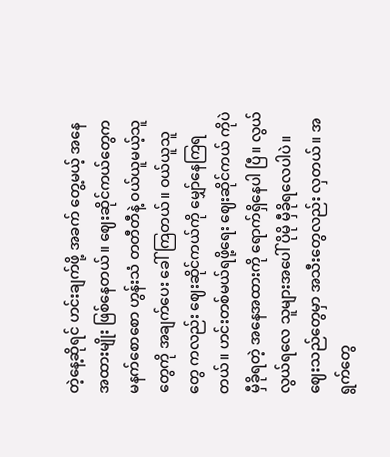တဲ့နေ့ဆိုရင် ဟင်းချက်ဖို့ အခက် တွေ့မယ့် အနေအထားမျိုး ဖြစ်နေတယ်။ ဈေးဆိုင်ကယ်တွေက မနက်စောစော ဟွန်းသံ တတီတီနဲ့ ဝယ်ယူမယ့်သူတွေကို အချက်ပေး ခေါ်ကြတယ်။ ဝယ်ယူသူတွေ ကလည်း ဈေးဆိုင်ကယ်ကို မျှော်နေကြရ တယ်။ ဟင်းတစ်မယ်ရဖို့ရေး ဈေးဆိုင်ကယ် ကိုပဲ မှီခိုရတဲ့ အနေအထားကို ရောက်ရှိနေပါ ပြီ။ လွယ်လွယ်ရလေ သူများအပေါ် ပိုမို မှီခိုရလေပါပဲ။
ဈေးသည်တွေမှာ အသီးတွေလည်း လှတယ်။ အရွက်တွေ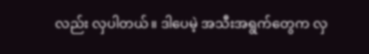လည်း လှပါတယ်။ ဒါပေမဲ့ အသီးအရွက်တွေက လှ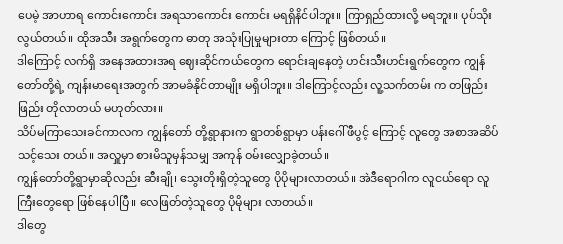ပေမဲ့ အာဟာရ ကောင်းကောင်း အရသာကောင်း ကောင်း မရရှိနိင်ပါဘူး။ ကြာရှည်ထားလို့ မရဘူး။ ပုပ်သိုးလွယ်တယ်။ ထိုအသီး အရွက်တွေက ဓာတု အသုံးပြုမှုများတာ ကြောင့် ဖြစ်တယ်။
ဒါကြောင့် လက်ရှိ အနေအထားအရ ဈေးဆိုင်ကယ်တွေက ရောင်းချနေတဲ့ ဟင်းသီးဟင်းရွက်တွေက ကျွန်တော်တို့ရဲ့ ကျန်းမာရေးအတွက် အာမခံနိုင်တာမျိုး မရှိပါဘူး။ ဒါကြောင့်လည်း လူ့သက်တမ်း က တဖြည်းဖြည်း တိုလာတယ် မဟုတ်လား။
သိပ်မကြာသေးခင်ကာလက ကျွန်တော် တို့ရွာနားက ရွာတစ်ရွာမှာ ပန်းဂေါ်ဖီပွင့် ကြောင့် လူတွေ အစာအဆိပ်သင့်သေး တယ်။ အလှူမှာ စားမိသူမှန်သမျှ အကုန် ဝမ်းလျှောခဲ့တယ်။
ကျွန်တော်တို့ရွာမှာဆိုလည်း ဆီးချို၊ သွေးတိုးရှိတဲ့သူတွေ ပိုပိုများလာတယ်။ အဲဒီရောဂါက လူငယ်ရော လူကြီးတွေရော ဖြစ်နေပါပြီ။ လေဖြတ်တဲ့သူတွေ ပိုမိုများ လာတယ်။
ဒါတွေ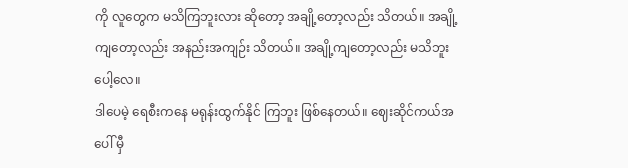ကို လူတွေက မသိကြဘူးလား ဆိုတော့ အချို့တော့လည်း သိတယ်။ အချို့ကျတော့လည်း အနည်းအကျဉ်း သိတယ်။ အချို့ကျတော့လည်း မသိဘူး ပေါ့လေ။
ဒါပေမဲ့ ရေစီးကနေ မရုန်းထွက်နိုင် ကြဘူး ဖြစ်နေတယ်။ ဈေးဆိုင်ကယ်အပေါ် မှီ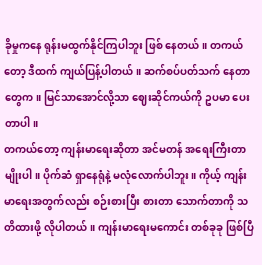ခိုမှုကနေ ရုန်းမထွက်နိုင်ကြပါဘူး ဖြစ် နေတယ်။ တကယ်တော့ ဒီထက် ကျယ်ပြန့်ပါတယ်။ ဆက်စပ်ပတ်သက် နေတာတွေက။ မြင်သာအောင်လို့သာ ဈေးဆိုင်ကယ်ကို ဥပမာ ပေးတာပါ။
တကယ်တော့ ကျန်းမာရေးဆိုတာ အင်မတန် အရေးကြီးတာမျိုးပါ။ ပိုက်ဆံ ရှာနေရုံနဲ့ မလုံလောက်ပါဘူး။ ကိုယ့် ကျန်းမာရေးအတွက်လည်း စဉ်းစားပြီး စားတာ သောက်တာကို သတိထားဖို့ လိုပါတယ်။ ကျန်းမာရေးမကောင်း တစ်ခုခု ဖြစ်ပြီ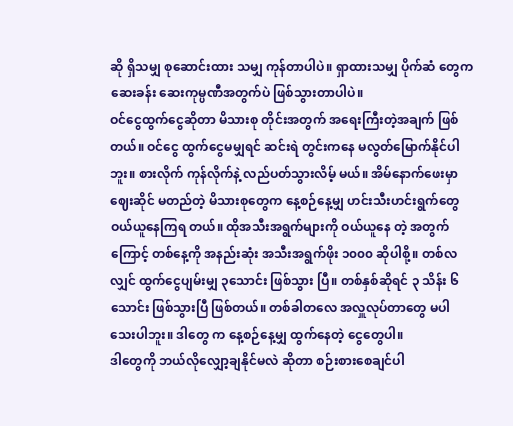ဆို ရှိသမျှ စုဆောင်းထား သမျှ ကုန်တာပါပဲ။ ရှာထားသမျှ ပိုက်ဆံ တွေက ဆေးခန်း ဆေးကုမ္ပဏီအတွက်ပဲ ဖြစ်သွားတာပါပဲ။
ဝင်ငွေထွက်ငွေဆိုတာ မိသားစု တိုင်းအတွက် အရေးကြီးတဲ့အချက် ဖြစ်တယ်။ ဝင်ငွေ ထွက်ငွေမမျှရင် ဆင်းရဲ တွင်းကနေ မလွတ်မြောက်နိုင်ပါဘူး။ စားလိုက် ကုန်လိုက်နဲ့ လည်ပတ်သွားလိမ့် မယ်။ အိမ်နောက်ဖေးမှာ ဈေးဆိုင် မတည်တဲ့ မိသားစုတွေက နေ့စဉ်နေ့မျှ ဟင်းသီးဟင်းရွက်တွေ ဝယ်ယူနေကြရ တယ်။ ထိုအသီးအရွက်များကို ဝယ်ယူနေ တဲ့ အတွက်ကြောင့် တစ်နေ့ကို အနည်းဆုံး အသီးအရွက်ဖိုး ၁၀၀၀ ဆိုပါစို့။ တစ်လ လျှင် ထွက်ငွေပျမ်းမျှ ၃သောင်း ဖြစ်သွား ပြီ။ တစ်နှစ်ဆိုရင် ၃ သိန်း ၆ သောင်း ဖြစ်သွားပြီ ဖြစ်တယ်။ တစ်ခါတလေ အလှူလုပ်တာတွေ မပါသေးပါဘူး။ ဒါတွေ က နေ့စဉ်နေ့မျှ ထွက်နေတဲ့ ငွေတွေပါ။
ဒါတွေကို ဘယ်လိုလျှော့ချနိုင်မလဲ ဆိုတာ စဉ်းစားစေချင်ပါ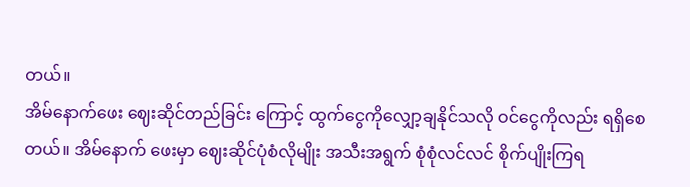တယ်။
အိမ်နောက်ဖေး ဈေးဆိုင်တည်ခြင်း ကြောင့် ထွက်ငွေကိုလျှော့ချနိုင်သလို ဝင်ငွေကိုလည်း ရရှိစေတယ်။ အိမ်နောက် ဖေးမှာ ဈေးဆိုင်ပုံစံလိုမျိုး အသီးအရွက် စုံစုံလင်လင် စိုက်ပျိုးကြရ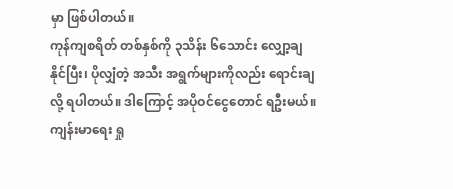မှာ ဖြစ်ပါတယ်။
ကုန်ကျစရိတ် တစ်နှစ်ကို ၃သိန်း ၆သောင်း လျှော့ချနိုင်ပြီး၊ ပိုလျှံတဲ့ အသီး အရွက်များကိုလည်း ရောင်းချလို့ ရပါတယ်။ ဒါကြောင့် အပိုဝင်ငွေတောင် ရဦးမယ်။
ကျန်းမာရေး ရှု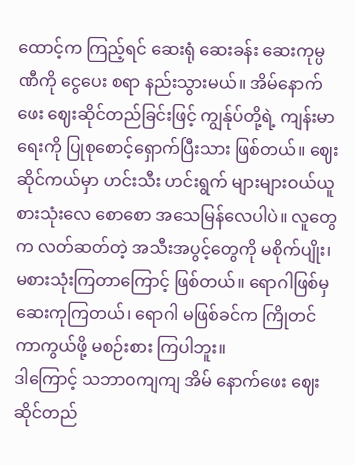ထောင့်က ကြည့်ရင် ဆေးရုံ ဆေးခန်း ဆေးကုမ္ပဏီကို ငွေပေး စရာ နည်းသွားမယ်။ အိမ်နောက်ဖေး ဈေးဆိုင်တည်ခြင်းဖြင့် ကျွန်ုပ်တို့ရဲ့ ကျန်းမာရေးကို ပြုစုစောင့်ရှောက်ပြီးသား ဖြစ်တယ်။ ဈေးဆိုင်ကယ်မှာ ဟင်းသီး ဟင်းရွက် များများဝယ်ယူ စားသုံးလေ စောစော အသေမြန်လေပါပဲ။ လူတွေက လတ်ဆတ်တဲ့ အသီးအပွင့်တွေကို မစိုက်ပျိုး၊ မစားသုံးကြတာကြောင့် ဖြစ်တယ်။ ရောဂါဖြစ်မှ ဆေးကုကြတယ်၊ ရောဂါ မဖြစ်ခင်က ကြိုတင်ကာကွယ်ဖို့ မစဉ်းစား ကြပါဘူး။
ဒါကြောင့် သဘာ၀ကျကျ အိမ် နောက်ဖေး ဈေးဆိုင်တည်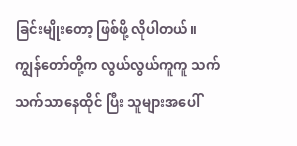ခြင်းမျိုးတော့ ဖြစ်ဖို့ လိုပါတယ်။ ကျွန်တော်တို့က လွယ်လွယ်ကူကူ သက်သက်သာနေထိုင် ပြီး သူများအပေါ်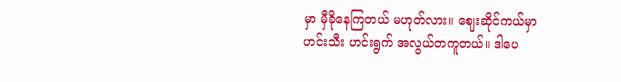မှာ မှီခိုနေကြတယ် မဟုတ်လား။ ဈေးဆိုင်ကယ်မှာ ဟင်းသီး ဟင်းရွက် အလွယ်တကူတယ်။ ဒါပေ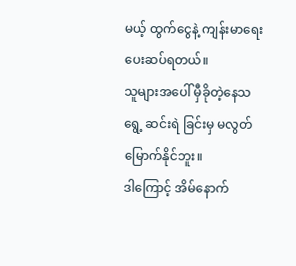မယ့် ထွက်ငွေနဲ့ ကျန်းမာရေး ပေးဆပ်ရတယ်။
သူများအပေါ် မှီခိုတဲ့နေသရွေ့ ဆင်းရဲ ခြင်းမှ မလွတ်မြောက်နိုင်ဘူး။
ဒါကြောင့် အိမ်နောက်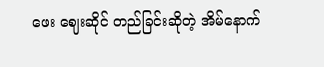ဖေး ဈေးဆိုင် တည်ခြင်းဆိုတဲ့ အိမ်နောက်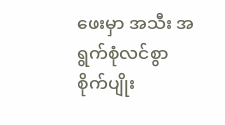ဖေးမှာ အသီး အရွက်စုံလင်စွာ စိုက်ပျိုး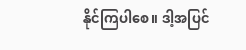နိုင်ကြပါစေ။ ဒါ့အပြင်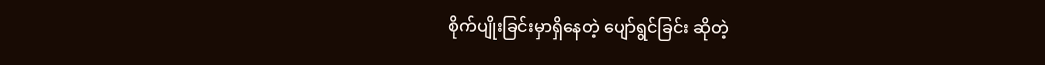စိုက်ပျိုးခြင်းမှာရှိနေတဲ့ ပျော်ရွင်ခြင်း ဆိုတဲ့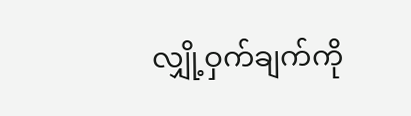လျှို့ဝှက်ချက်ကို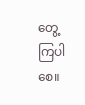တွေ့ကြပါစေ။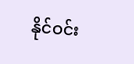နိုင်ဝင်း